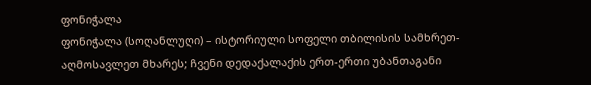ფონიჭალა
ფონიჭალა (სოღანლუღი) – ისტორიული სოფელი თბილისის სამხრეთ-აღმოსავლეთ მხარეს; ჩვენი დედაქალაქის ერთ-ერთი უბანთაგანი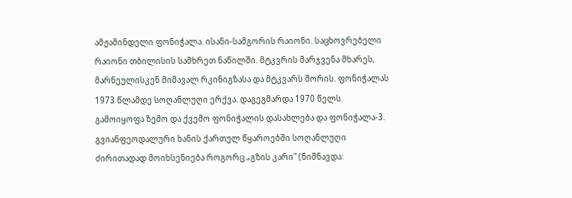ამჟამინდელი ფონიჭალა. ისანი-სამგორის რაიონი. საცხოვრებელი რაიონი თბილისის სამხრეთ ნაწილში. მტკვრის მარჯვენა მხარეს, მარნეულისკენ მიმავალ რკინიგზასა და მტკვარს შორის. ფონიჭალას 1973 წლამდე სოღანლუღი ერქვა. დაგეგმარდა 1970 წელს. გამოიყოფა ზემო და ქვემო ფონიჭალის დასახლება და ფონიჭალა-3.
გვიანფეოდალური ხანის ქართულ წყაროებში სოღანლუღი ძირითადად მოიხსენიება როგორც „გზის კარი" (ნიშნავდა: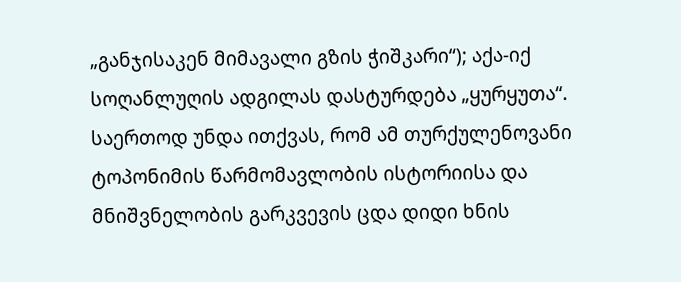„განჯისაკენ მიმავალი გზის ჭიშკარი“); აქა-იქ სოღანლუღის ადგილას დასტურდება „ყურყუთა“. საერთოდ უნდა ითქვას, რომ ამ თურქულენოვანი ტოპონიმის წარმომავლობის ისტორიისა და მნიშვნელობის გარკვევის ცდა დიდი ხნის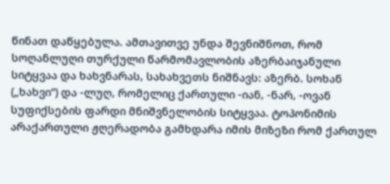წინათ დაწყებულა. ამთავითვე უნდა შევნიშნოთ, რომ სოღანლუღი თურქული წარმომავლობის აზერბაიჯანული სიტყვაა და ხახვნარას, სახახვეთს ნიშნავს: აზერბ. სოხან („ხახვი“) და -ლუღ, რომელიც ქართული -იან, -ნარ, -ოვან სუფიქსების ფარდი მნიშვნელობის სიტყვაა. ტოპონიმის არაქართული ჟღერადობა გამხდარა იმის მიზეზი რომ ქართულ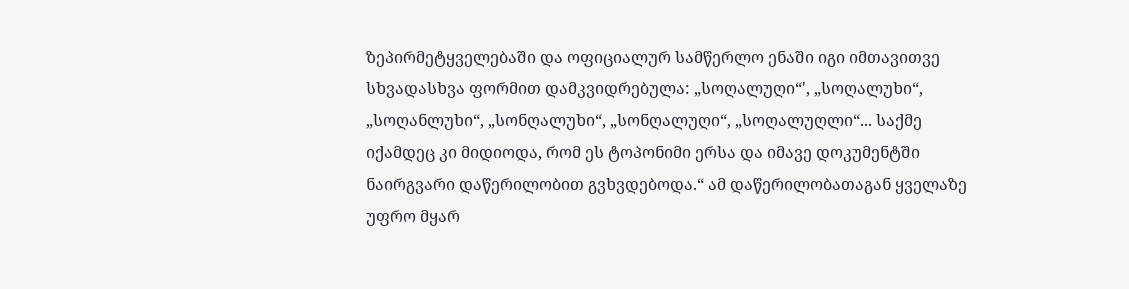ზეპირმეტყველებაში და ოფიციალურ სამწერლო ენაში იგი იმთავითვე სხვადასხვა ფორმით დამკვიდრებულა: „სოღალუღი“', „სოღალუხი“, „სოღანლუხი“, „სონღალუხი“, „სონღალუღი“, „სოღალუღლი“... საქმე იქამდეც კი მიდიოდა, რომ ეს ტოპონიმი ერსა და იმავე დოკუმენტში ნაირგვარი დაწერილობით გვხვდებოდა.“ ამ დაწერილობათაგან ყველაზე უფრო მყარ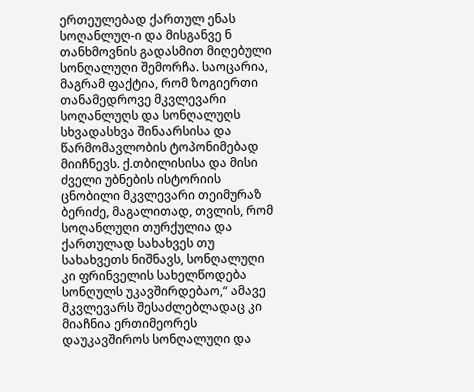ერთეულებად ქართულ ენას სოღანლუღ-ი და მისგანვე ნ თანხმოვნის გადასმით მიღებული სონღალუღი შემორჩა. საოცარია, მაგრამ ფაქტია, რომ ზოგიერთი თანამედროვე მკვლევარი სოღანლუღს და სონღალუღს სხვადასხვა შინაარსისა და წარმომავლობის ტოპონიმებად მიიჩნევს. ქ.თბილისისა და მისი ძველი უბნების ისტორიის ცნობილი მკვლევარი თეიმურაზ ბერიძე, მაგალითად, თვლის, რომ სოღანლუღი თურქულია და ქართულად სახახვეს თუ სახახვეთს ნიშნავს, სონღალუღი კი ფრინველის სახელწოდება სონღულს უკავშირდებაო,“ ამავე მკვლევარს შესაძლებლადაც კი მიაჩნია ერთიმეორეს დაუკავშიროს სონღალუღი და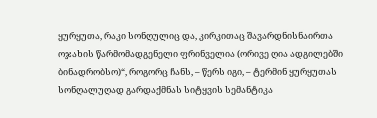ყურყუთა, რაკი სონღულიც და, კირკითაც შავარდნისნაირთა ოჯახის წარმომადგენელი ფრინველია (ორივე ღია ადგილებში ბინადრობსო)“, როგორც ჩანს, – წერს იგი, – ტერმინ ყურყუთას სონღალუღად გარდაქმნას სიტყვის სემანტიკა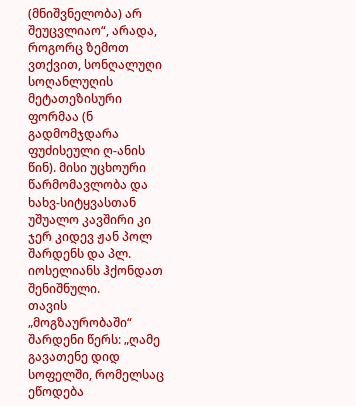(მნიშვნელობა) არ შეუცვლიაო“, არადა, როგორც ზემოთ ვთქვით, სონღალუღი სოღანლუღის მეტათეზისური ფორმაა (ნ გადმომჯდარა ფუძისეული ღ-ანის წინ). მისი უცხოური წარმომავლობა და ხახვ-სიტყვასთან უშუალო კავშირი კი ჯერ კიდევ ჟან პოლ შარდენს და პლ. იოსელიანს ჰქონდათ შენიშნული.
თავის „მოგზაურობაში“ შარდენი წერს: „ღამე გავათენე დიდ სოფელში, რომელსაც ეწოდება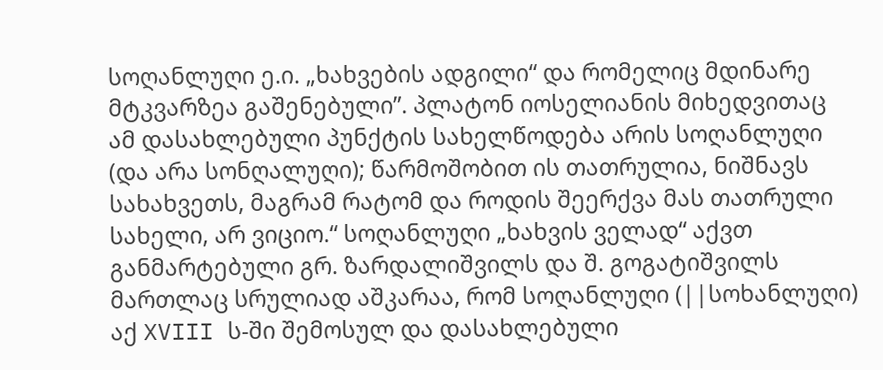სოღანლუღი ე.ი. „ხახვების ადგილი“ და რომელიც მდინარე მტკვარზეა გაშენებული”. პლატონ იოსელიანის მიხედვითაც ამ დასახლებული პუნქტის სახელწოდება არის სოღანლუღი (და არა სონღალუღი); წარმოშობით ის თათრულია, ნიშნავს სახახვეთს, მაგრამ რატომ და როდის შეერქვა მას თათრული სახელი, არ ვიციო.“ სოღანლუღი „ხახვის ველად“ აქვთ განმარტებული გრ. ზარდალიშვილს და შ. გოგატიშვილს მართლაც სრულიად აშკარაა, რომ სოღანლუღი (||სოხანლუღი) აქ XVIII ს-ში შემოსულ და დასახლებული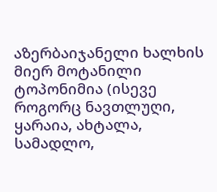აზერბაიჯანელი ხალხის მიერ მოტანილი ტოპონიმია (ისევე როგორც ნავთლუღი, ყარაია, ახტალა, სამადლო,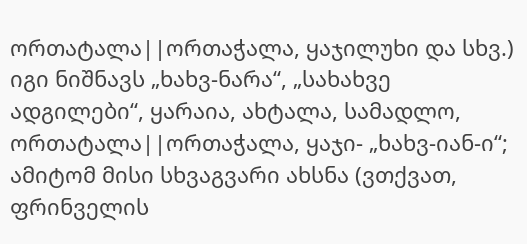ორთატალა||ორთაჭალა, ყაჯილუხი და სხვ.) იგი ნიშნავს „ხახვ-ნარა“, „სახახვე ადგილები“, ყარაია, ახტალა, სამადლო, ორთატალა||ორთაჭალა, ყაჯი- „ხახვ-იან-ი“; ამიტომ მისი სხვაგვარი ახსნა (ვთქვათ, ფრინველის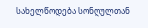სახელწოდება სონღულთან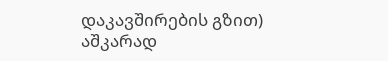დაკავშირების გზით) აშკარად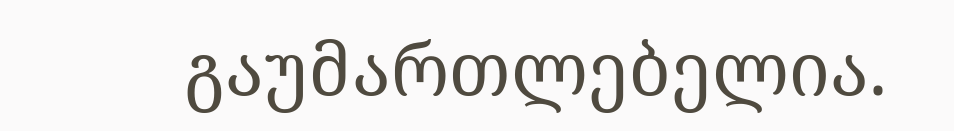გაუმართლებელია.